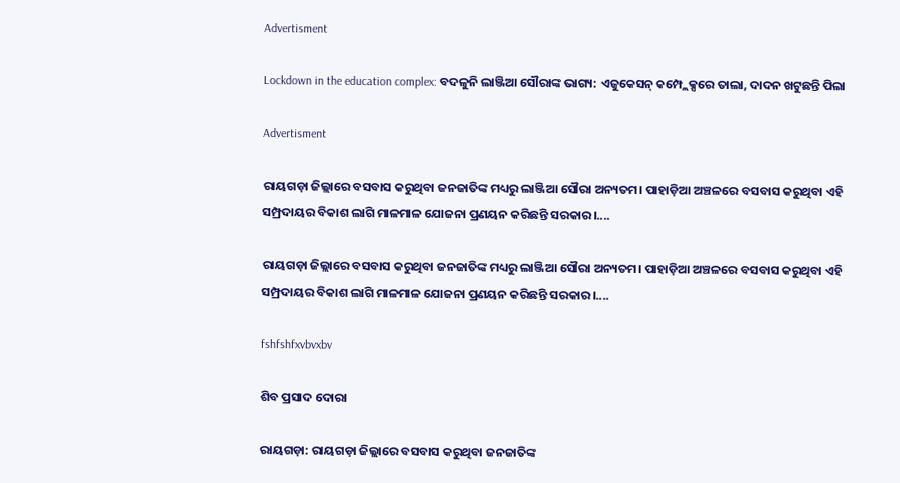Advertisment

Lockdown in the education complex: ବଦଳୁନି ଲାଞ୍ଜିଆ ସୌରାଙ୍କ ଭାଗ୍ୟ: ଏଜୁକେସନ୍‌ କମ୍ପ୍ଲେକ୍ସରେ ତାଲା, ଦାଦନ ଖଟୁଛନ୍ତି ପିଲା

Advertisment

ରାୟଗଡ଼ା ଜିଲ୍ଲାରେ ବସବାସ କରୁଥିବା ଜନଜାତିଙ୍କ ମଧ୍ୟରୁ ଲାଞ୍ଜିଆ ସୌରା ଅନ୍ୟତମ। ପାହାଡ଼ିଆ ଅଞ୍ଚଳରେ ବସବାସ କରୁଥିବା ଏହି ସମ୍ପ୍ରଦାୟର ବିକାଶ ଲାଗି ମାଳମାଳ ଯୋଜନା ପ୍ରଣୟନ କରିଛନ୍ତି ସରକାର।....

ରାୟଗଡ଼ା ଜିଲ୍ଲାରେ ବସବାସ କରୁଥିବା ଜନଜାତିଙ୍କ ମଧ୍ୟରୁ ଲାଞ୍ଜିଆ ସୌରା ଅନ୍ୟତମ। ପାହାଡ଼ିଆ ଅଞ୍ଚଳରେ ବସବାସ କରୁଥିବା ଏହି ସମ୍ପ୍ରଦାୟର ବିକାଶ ଲାଗି ମାଳମାଳ ଯୋଜନା ପ୍ରଣୟନ କରିଛନ୍ତି ସରକାର।....

fshfshfxvbvxbv

ଶିବ ପ୍ରସାଦ ଦୋରା

ରାୟଗଡ଼ା: ରାୟଗଡ଼ା ଜିଲ୍ଲାରେ ବସବାସ କରୁଥିବା ଜନଜାତିଙ୍କ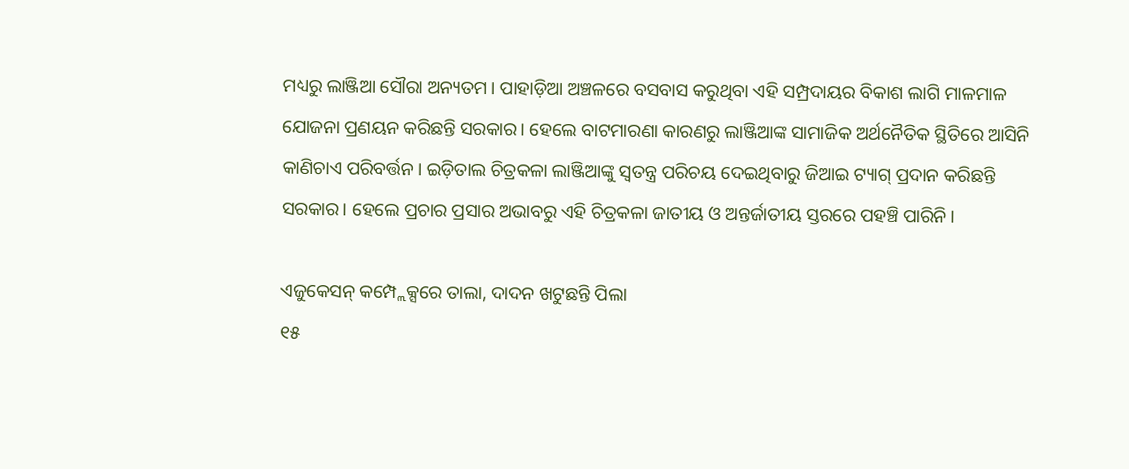ମଧ୍ୟରୁ ଲାଞ୍ଜିଆ ସୌରା ଅନ୍ୟତମ। ପାହାଡ଼ିଆ ଅଞ୍ଚଳରେ ବସବାସ କରୁଥିବା ଏହି ସମ୍ପ୍ରଦାୟର ବିକାଶ ଲାଗି ମାଳମାଳ ଯୋଜନା ପ୍ରଣୟନ କରିଛନ୍ତି ସରକାର। ହେଲେ ବାଟମାରଣା କାରଣରୁ ଲାଞ୍ଜିଆଙ୍କ ସାମାଜିକ ଅର୍ଥନୈତିକ ସ୍ଥିତିରେ ଆସିନି କାଣିଚାଏ ପରିବର୍ତ୍ତନ। ଇଡ଼ିତାଲ ଚିତ୍ରକଳା ଲାଞ୍ଜିଆଙ୍କୁ ସ୍ବତନ୍ତ୍ର ପରିଚୟ ଦେଇଥିବାରୁ ଜିଆଇ ଟ୍ୟାଗ୍‌ ପ୍ରଦାନ କରିଛନ୍ତି ସରକାର। ହେଲେ ପ୍ରଚାର ପ୍ରସାର ଅଭାବରୁ ଏହି ଚିତ୍ରକଳା ଜାତୀୟ ଓ ଅନ୍ତର୍ଜାତୀୟ ସ୍ତରରେ ପହଞ୍ଚି ପାରିନି।

ଏଜୁକେସନ୍‌ କମ୍ପ୍ଲେକ୍ସରେ ତାଲା, ଦାଦନ ଖଟୁଛନ୍ତି ପିଲା
୧୫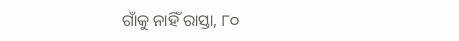ଗାଁକୁ ନାହିଁ ରାସ୍ତା, ୮୦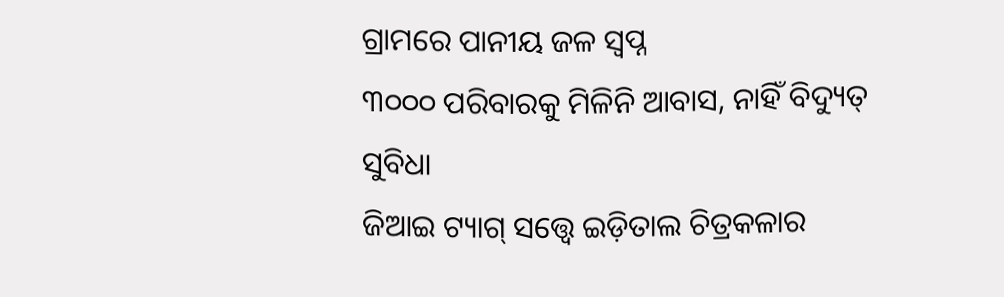ଗ୍ରାମରେ ପାନୀୟ ଜଳ ସ୍ବପ୍ନ
୩୦୦୦ ପରିବାରକୁ ମିଳିନି ଆବାସ, ନାହିଁ ବିଦ୍ୟୁତ୍‌ ସୁବିଧା
ଜିଆଇ ଟ୍ୟାଗ୍‌ ସତ୍ତ୍ବେ ଇଡ଼ିତାଲ ଚିତ୍ରକଳାର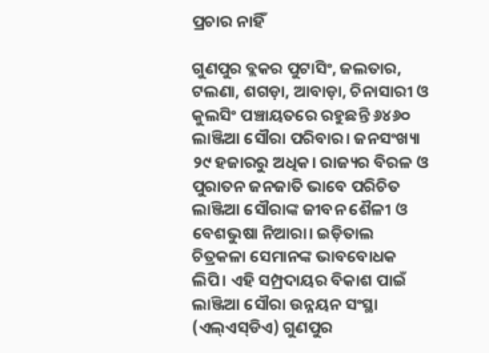ପ୍ରଚାର ନାହିଁ

ଗୁଣପୁର ବ୍ଲକର ପୁଟାସିଂ, ଜଲତାର, ଟଲଣା, ଶଗଡ଼ା, ଆବାଡ଼ା, ଚିନାସାରୀ ଓ କୁଲସିଂ ପଞ୍ଚାୟତରେ ରହୁଛନ୍ତି ୬୪୬୦ ଲାଞ୍ଜିଆ ସୌରା ପରିବାର। ଜନସଂଖ୍ୟା ୨୯ ହଜାରରୁ ଅଧିକ। ରାଜ୍ୟର ବିରଳ ଓ ପୁରାତନ ଜନଜାତି ଭାବେ ପରିଚିତ ଲାଞ୍ଜିଆ ସୌରାଙ୍କ ଜୀବନ ଶୈଳୀ ଓ ବେଶଭୁଷା ନିଆରା। ଇଡ଼ିତାଲ ଚିତ୍ରକଳା ସେମାନଙ୍କ ଭାବବୋଧକ ଲିପି। ଏହି ସମ୍ପ୍ରଦାୟର ବିକାଶ ପାଇଁ ଲାଞ୍ଜିଆ ସୌରା ଉନ୍ନୟନ ସଂସ୍ଥା (ଏଲ୍‌ଏସ୍‌ଡିଏ) ଗୁଣପୁର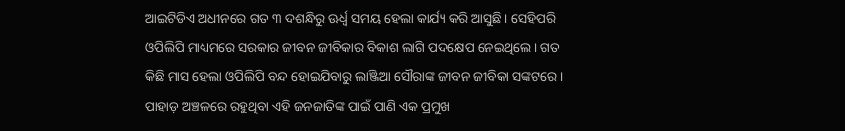ଆଇଟିଡିଏ ଅଧୀନରେ ଗତ ୩ ଦଶନ୍ଧିରୁ ଊର୍ଧ୍ବ ସମୟ ହେଲା କାର୍ଯ୍ୟ କରି ଆସୁଛି। ସେହିପରି ଓପିଲିପି ମାଧ୍ୟମରେ ସରକାର ଜୀବନ ଜୀବିକାର ବିକାଶ ଲାଗି ପଦକ୍ଷେପ ନେଇଥିଲେ। ଗତ କିଛି ମାସ ହେଲା ଓପିଲିପି ବନ୍ଦ ହୋଇଯିବାରୁ ଲାଞ୍ଜିଆ ସୌରାଙ୍କ ଜୀବନ ଜୀବିକା ସଙ୍କଟରେ।  ପାହାଡ଼ ଅଞ୍ଚଳରେ ରହୁଥିବା ଏହି ଜନଜାତିଙ୍କ ପାଇଁ ପାଣି ଏକ ପ୍ରମୁଖ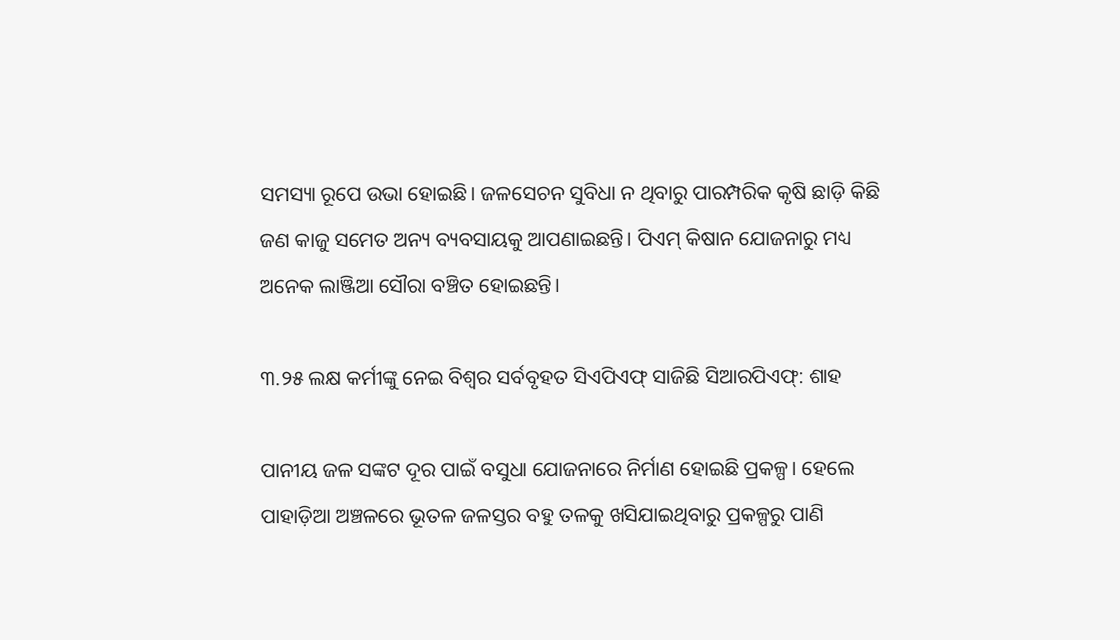ସମସ୍ୟା ରୂପେ ଉଭା ହୋଇଛି। ଜଳସେଚନ ସୁବିଧା ନ ଥିବାରୁ ପାରମ୍ପରିକ କୃଷି ଛାଡ଼ି କିଛି ଜଣ କାଜୁ ସମେତ ଅନ୍ୟ ବ୍ୟବସାୟକୁ ଆପଣାଇଛନ୍ତି। ପିଏମ୍‌ କିଷାନ ଯୋଜନାରୁ ମଧ୍ୟ ଅନେକ ଲାଞ୍ଜିଆ ‌ସୌରା ବଞ୍ଚିତ ହୋଇଛନ୍ତି।

୩.୨୫ ଲକ୍ଷ କର୍ମୀଙ୍କୁ ନେଇ ବିଶ୍ୱର ସର୍ବବୃହତ ସିଏପିଏଫ୍ ସାଜିଛି ସିଆରପିଏଫ୍: ଶାହ

ପାନୀୟ ଜଳ ସଙ୍କଟ ଦୂର ପାଇଁ ବସୁଧା ଯୋଜନାରେ ନିର୍ମାଣ ହୋଇଛି ପ୍ରକଳ୍ପ। ହେଲେ ପାହାଡ଼ିଆ ଅଞ୍ଚଳରେ ଭୂତଳ ଜଳସ୍ତର ବହୁ ତଳକୁ ଖସିଯାଇଥିବାରୁ ପ୍ରକଳ୍ପରୁ ପାଣି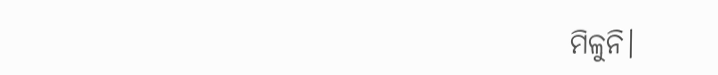ମିଳୁନି।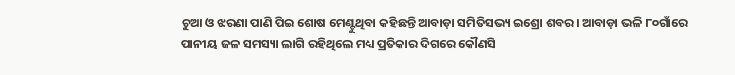ଚୁଆ ଓ ଝରଣା ପାଣି ପିଇ ଶୋଷ ମେଣ୍ଟୁଥିବା କହିଛନ୍ତି ଆବାଡ଼ା ସମିତିସଭ୍ୟ ଇଶ୍ରୋ ଶବର। ଆବାଡ଼ା ଭଳି ୮୦ଗାଁରେ ପାନୀୟ ଜଳ ସମସ୍ୟା ଲାଗି ରହିଥିଲେ ମଧ୍ୟ ପ୍ରତିକାର ଦିଗରେ କୌଣସି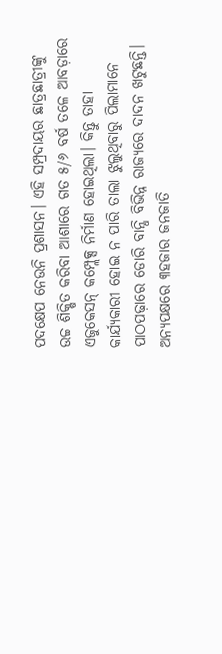ପଦକ୍ଷେପ ନେଉନି ପ୍ରଶାସନ। ଏହି ସମ୍ପ୍ରଦାୟର ଛାତ୍ରଛାତ୍ରୀଙ୍କୁ ଉଚ୍ଚ ଶିକ୍ଷିତ କରିବା ଆଶାରେ ଗତ ୫/୬ ବର୍ଷ ତଳେ ଆବଡ଼ାରେ ଏଜୁକେସନ୍‌ କମ୍ପ୍ଲେକ୍ସ ନିର୍ମାଣ ହୋଇଥିଲା। କିନ୍ତୁ ତାହା କାର୍ଯ୍ୟକାରୀ ହୋଇ ନ ପାରି ତାଲା ଝୁଲୁଥିବାରୁ ପିଲାମାନେ ପାଠପଢ଼ାରେ ଡୋରି ବାନ୍ଧି ବିଭିନ୍ନ ରାଜ୍ୟରେ ଦାଦନ ଖଟୁଛନ୍ତି। ଅନ୍ୟପକ୍ଷରେ ୩ହଜାର ଜନଜାତି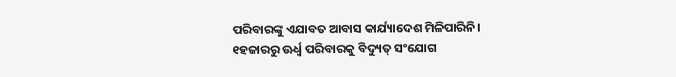ପରିବାରଙ୍କୁ ଏଯାବତ ଆବାସ କାର୍ଯ୍ୟାଦେଶ ମିଳିପାରିନି। ୧ହଜାରରୁ ଊର୍ଧ୍ବ ପରିବାରକୁ ବିଦ୍ୟୁତ୍‌ ସଂଯୋଗ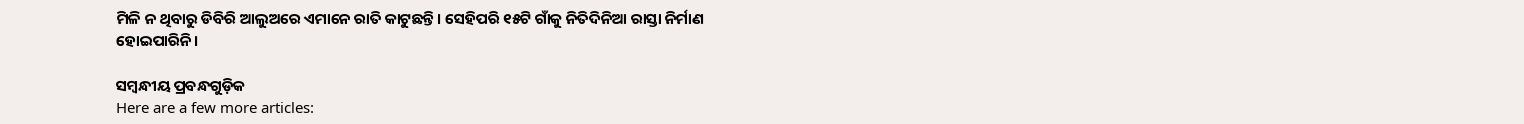ମିଳି ନ ଥିବାରୁ ଡିବିରି ଆଲୁଅରେ ଏମାନେ ରାତି କାଟୁଛନ୍ତି। ସେହିପରି ୧୫ଟି ଗାଁକୁ ନିତିଦିନିଆ ରାସ୍ତା ନିର୍ମାଣ ହୋଇପାରିନି।

ସମ୍ବନ୍ଧୀୟ ପ୍ରବନ୍ଧଗୁଡ଼ିକ
Here are a few more articles: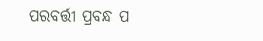ପରବର୍ତ୍ତୀ ପ୍ରବନ୍ଧ ପ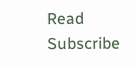Read
Subscribe